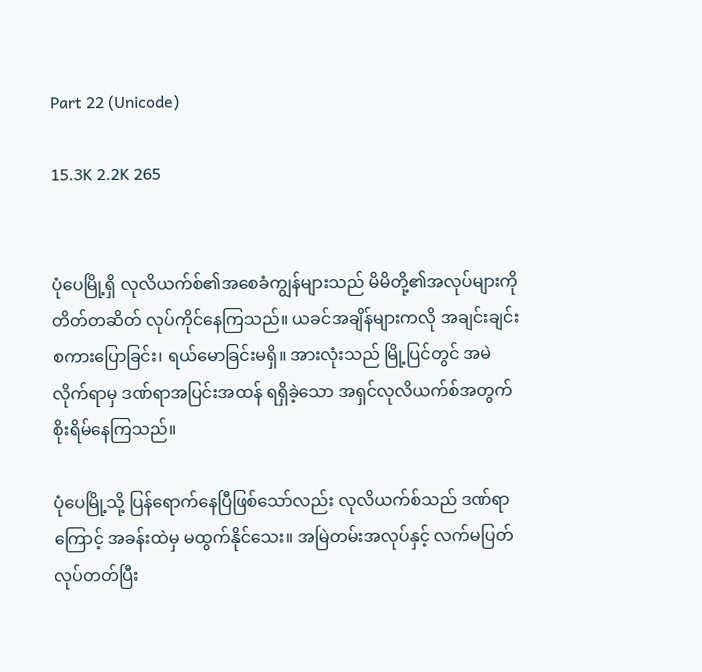Part 22 (Unicode)

15.3K 2.2K 265


ပုံပေမြို့ရှိ လုလိယက်စ်၏အစေခံကျွန်များသည် မိမိတို့၏အလုပ်များကို တိတ်တဆိတ် လုပ်ကိုင်နေကြသည်။ ယခင်အချိန်များကလို အချင်းချင်း စကားပြောခြင်း၊ ရယ်မောခြင်းမရှိ။ အားလုံးသည် မြို့ပြင်တွင် အမဲလိုက်ရာမှ ဒဏ်ရာအပြင်းအထန် ရရှိခဲ့သော အရှင်လုလိယက်စ်အတွက် စိုးရိမ်နေကြသည်။

ပုံပေမြို့သို့ ပြန်ရောက်နေပြီဖြစ်သော်လည်း လုလိယက်စ်သည် ဒဏ်ရာကြောင့် အခန်းထဲမှ မထွက်နိုင်သေး။ အမြဲတမ်းအလုပ်နှင့် လက်မပြတ်လုပ်တတ်ပြီး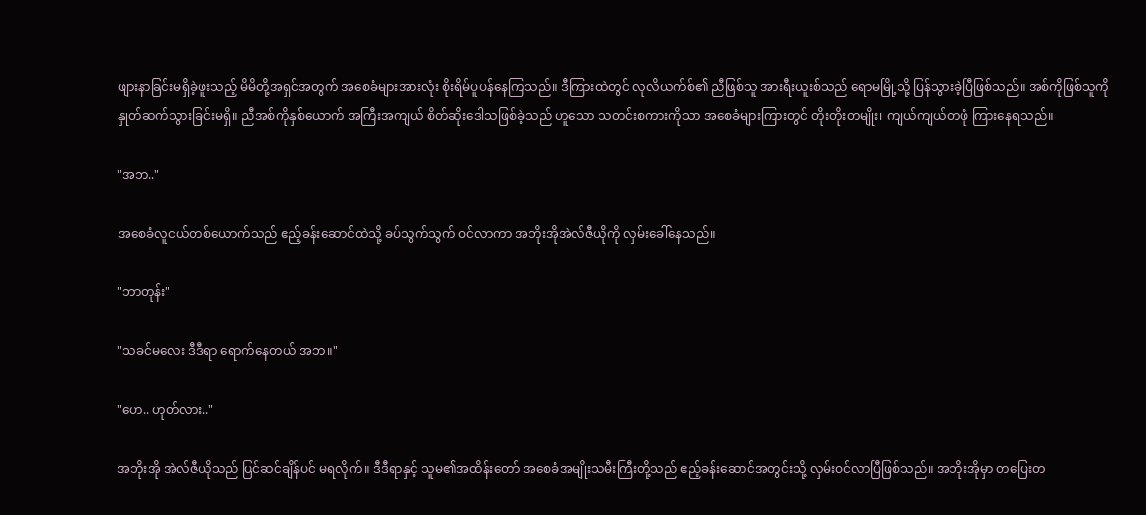ဖျားနာခြင်းမရှိခဲ့ဖူးသည့် မိမိတို့အရှင်အတွက် အစေခံများအားလုံး စိုးရိမ်ပူပန်နေကြသည်။ ဒီကြားထဲတွင် လုလိယက်စ်၏ ညီဖြစ်သူ အားရီးယူးစ်သည် ရောမမြို့သို့ ပြန်သွားခဲ့ပြီဖြစ်သည်။ အစ်ကိုဖြစ်သူကို နှုတ်ဆက်သွားခြင်းမရှိ။ ညီအစ်ကိုနှစ်ယောက် အကြီးအကျယ် စိတ်ဆိုးဒေါသဖြစ်ခဲ့သည် ဟူသော သတင်းစကားကိုသာ အစေခံများကြားတွင် တိုးတိုးတမျိုး၊ ကျယ်ကျယ်တဖုံ ကြားနေရသည်။

"အဘ.."

အစေခံလူငယ်တစ်ယောက်သည် ဧည့်ခန်းဆောင်ထဲသို့ ခပ်သွက်သွက် ဝင်လာကာ အဘိုးအိုအဲလ်ဇီယိုကို လှမ်းခေါ်နေသည်။

"ဘာတုန်း"

"သခင်မလေး ဒီဒီရာ ရောက်နေတယ် အဘ။"

"ဟေ.. ဟုတ်လား.."

အဘိုးအို အဲလ်ဇီယိုသည် ပြင်ဆင်ချိန်ပင် မရလိုက်။ ဒီဒီရာနှင့် သူမ၏အထိန်းတော် အစေခံအမျိုးသမီးကြီးတို့သည် ဧည့်ခန်းဆောင်အတွင်းသို့ လှမ်းဝင်လာပြီဖြစ်သည်။ အဘိုးအိုမှာ တပြေးတ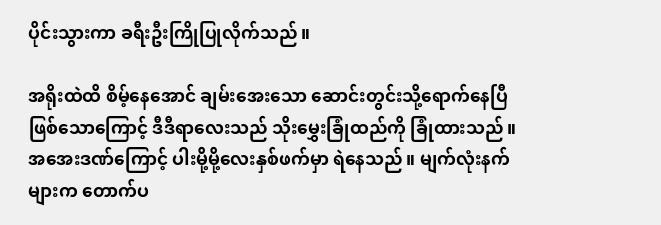ပိုင်းသွားကာ ခရီးဦးကြိုပြုလိုက်သည်။

အရိုးထဲထိ စိမ့်နေအောင် ချမ်းအေးသော ဆောင်းတွင်းသို့ရောက်နေပြီဖြစ်သောကြောင့် ဒီဒီရာလေးသည် သိုးမွှေးခြုံထည်ကို ခြုံထားသည်။ အအေးဒဏ်ကြောင့် ပါးမို့မို့လေးနှစ်ဖက်မှာ ရဲနေသည်။ မျက်လုံးနက်များက တောက်ပ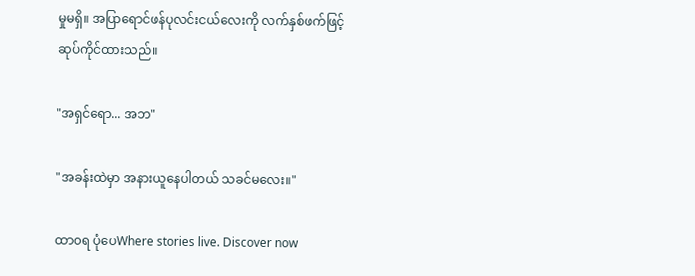မှုမရှိ။ အပြာရောင်ဖန်ပုလင်းငယ်လေးကို လက်နှစ်ဖက်ဖြင့် ဆုပ်ကိုင်ထားသည်။

"အရှင်ရော... အဘ"

"အခန်းထဲမှာ အနားယူနေပါတယ် သခင်မလေး။"

ထာ၀ရ ပုံပေWhere stories live. Discover now